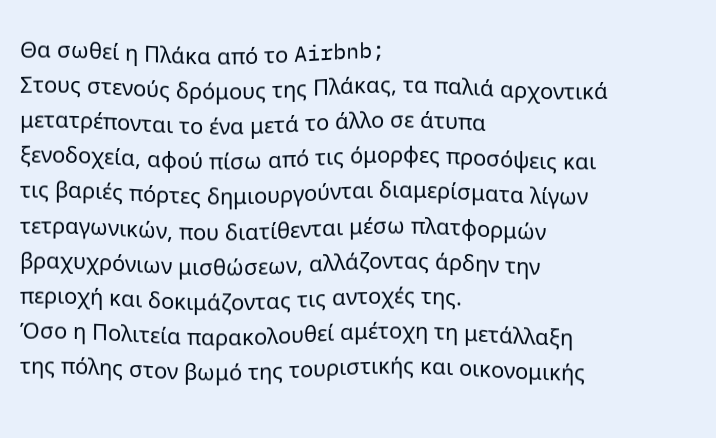Θα σωθεί η Πλάκα από το Airbnb;
Στους στενούς δρόμους της Πλάκας, τα παλιά αρχοντικά μετατρέπονται το ένα μετά το άλλο σε άτυπα ξενοδοχεία, αφού πίσω από τις όμορφες προσόψεις και τις βαριές πόρτες δημιουργούνται διαμερίσματα λίγων τετραγωνικών, που διατίθενται μέσω πλατφορμών βραχυχρόνιων μισθώσεων, αλλάζοντας άρδην την περιοχή και δοκιμάζοντας τις αντοχές της.
Όσο η Πολιτεία παρακολουθεί αμέτοχη τη μετάλλαξη της πόλης στον βωμό της τουριστικής και οικονομικής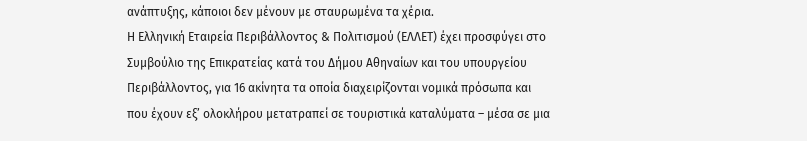ανάπτυξης, κάποιοι δεν μένουν με σταυρωμένα τα χέρια.
Η Ελληνική Εταιρεία Περιβάλλοντος & Πολιτισμού (ΕΛΛΕΤ) έχει προσφύγει στο Συμβούλιο της Επικρατείας κατά του Δήμου Αθηναίων και του υπουργείου Περιβάλλοντος, για 16 ακίνητα τα οποία διαχειρίζονται νομικά πρόσωπα και που έχουν εξ’ ολοκλήρου μετατραπεί σε τουριστικά καταλύματα – μέσα σε μια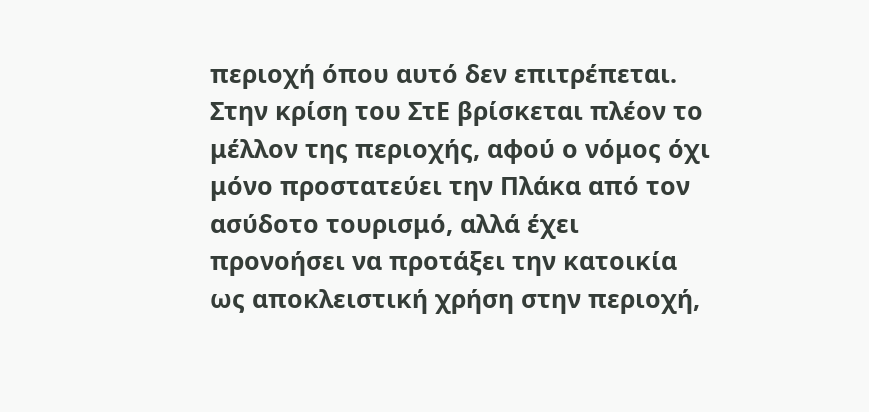περιοχή όπου αυτό δεν επιτρέπεται.
Στην κρίση του ΣτΕ βρίσκεται πλέον το μέλλον της περιοχής, αφού ο νόμος όχι μόνο προστατεύει την Πλάκα από τον ασύδοτο τουρισμό, αλλά έχει προνοήσει να προτάξει την κατοικία ως αποκλειστική χρήση στην περιοχή,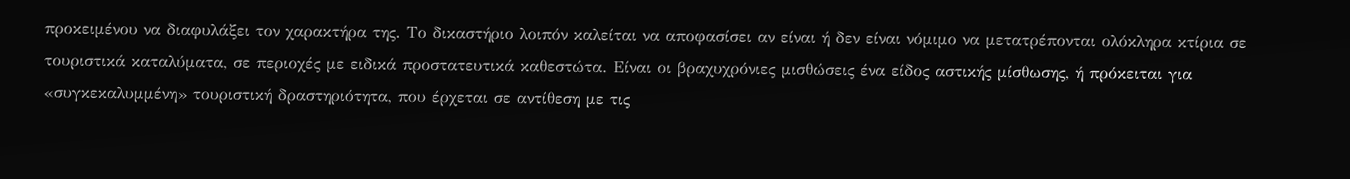προκειμένου να διαφυλάξει τον χαρακτήρα της. Το δικαστήριο λοιπόν καλείται να αποφασίσει αν είναι ή δεν είναι νόμιμο να μετατρέπονται ολόκληρα κτίρια σε τουριστικά καταλύματα, σε περιοχές με ειδικά προστατευτικά καθεστώτα. Είναι οι βραχυχρόνιες μισθώσεις ένα είδος αστικής μίσθωσης, ή πρόκειται για «συγκεκαλυμμένη» τουριστική δραστηριότητα, που έρχεται σε αντίθεση με τις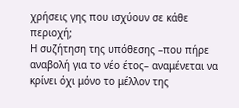χρήσεις γης που ισχύουν σε κάθε περιοχή;
Η συζήτηση της υπόθεσης –που πήρε αναβολή για το νέο έτος– αναμένεται να κρίνει όχι μόνο το μέλλον της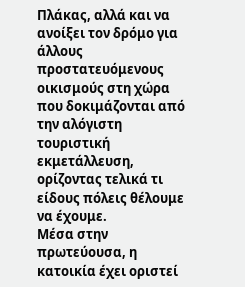Πλάκας, αλλά και να ανοίξει τον δρόμο για άλλους προστατευόμενους οικισμούς στη χώρα που δοκιμάζονται από την αλόγιστη τουριστική εκμετάλλευση, ορίζοντας τελικά τι είδους πόλεις θέλουμε να έχουμε.
Μέσα στην πρωτεύουσα, η κατοικία έχει οριστεί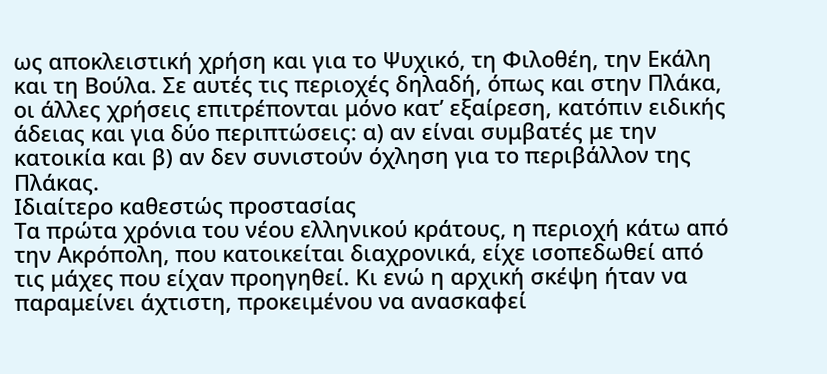ως αποκλειστική χρήση και για το Ψυχικό, τη Φιλοθέη, την Εκάλη και τη Βούλα. Σε αυτές τις περιοχές δηλαδή, όπως και στην Πλάκα, οι άλλες χρήσεις επιτρέπονται μόνο κατ’ εξαίρεση, κατόπιν ειδικής άδειας και για δύο περιπτώσεις: α) αν είναι συμβατές με την κατοικία και β) αν δεν συνιστούν όχληση για το περιβάλλον της Πλάκας.
Ιδιαίτερο καθεστώς προστασίας
Τα πρώτα χρόνια του νέου ελληνικού κράτους, η περιοχή κάτω από την Ακρόπολη, που κατοικείται διαχρονικά, είχε ισοπεδωθεί από τις μάχες που είχαν προηγηθεί. Κι ενώ η αρχική σκέψη ήταν να παραμείνει άχτιστη, προκειμένου να ανασκαφεί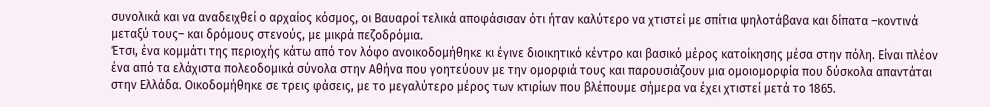συνολικά και να αναδειχθεί ο αρχαίος κόσμος, οι Βαυαροί τελικά αποφάσισαν ότι ήταν καλύτερο να χτιστεί με σπίτια ψηλοτάβανα και δίπατα –κοντινά μεταξύ τους– και δρόμους στενούς, με μικρά πεζοδρόμια.
Έτσι, ένα κομμάτι της περιοχής κάτω από τον λόφο ανοικοδομήθηκε κι έγινε διοικητικό κέντρο και βασικό μέρος κατοίκησης μέσα στην πόλη. Είναι πλέον ένα από τα ελάχιστα πολεοδομικά σύνολα στην Αθήνα που γοητεύουν με την ομορφιά τους και παρουσιάζουν μια ομοιομορφία που δύσκολα απαντάται στην Ελλάδα. Οικοδομήθηκε σε τρεις φάσεις, με το μεγαλύτερο μέρος των κτιρίων που βλέπουμε σήμερα να έχει χτιστεί μετά το 1865.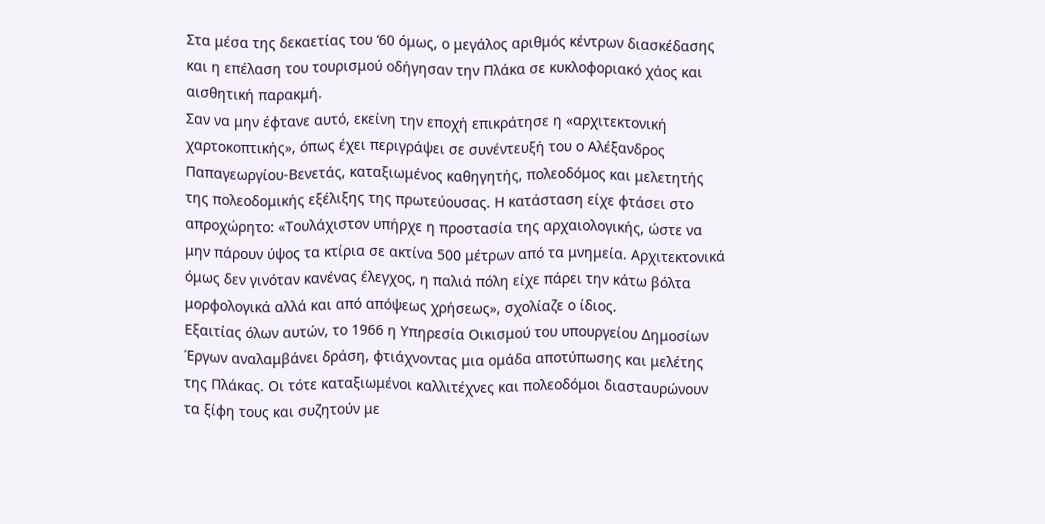Στα μέσα της δεκαετίας του ‘60 όμως, ο μεγάλος αριθμός κέντρων διασκέδασης και η επέλαση του τουρισμού οδήγησαν την Πλάκα σε κυκλοφοριακό χάος και αισθητική παρακμή.
Σαν να μην έφτανε αυτό, εκείνη την εποχή επικράτησε η «αρχιτεκτονική χαρτοκοπτικής», όπως έχει περιγράψει σε συνέντευξή του ο Αλέξανδρος Παπαγεωργίου-Βενετάς, καταξιωμένος καθηγητής, πολεοδόμος και μελετητής της πολεοδομικής εξέλιξης της πρωτεύουσας. Η κατάσταση είχε φτάσει στο απροχώρητο: «Τουλάχιστον υπήρχε η προστασία της αρχαιολογικής, ώστε να μην πάρουν ύψος τα κτίρια σε ακτίνα 500 μέτρων από τα μνημεία. Αρχιτεκτονικά όμως δεν γινόταν κανένας έλεγχος, η παλιά πόλη είχε πάρει την κάτω βόλτα μορφολογικά αλλά και από απόψεως χρήσεως», σχολίαζε ο ίδιος.
Εξαιτίας όλων αυτών, το 1966 η Υπηρεσία Οικισμού του υπουργείου Δημοσίων Έργων αναλαμβάνει δράση, φτιάχνοντας μια ομάδα αποτύπωσης και μελέτης της Πλάκας. Οι τότε καταξιωμένοι καλλιτέχνες και πολεοδόμοι διασταυρώνουν τα ξίφη τους και συζητούν με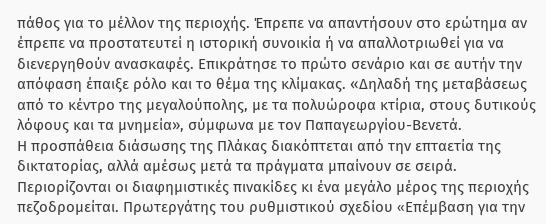πάθος για το μέλλον της περιοχής. Έπρεπε να απαντήσουν στο ερώτημα αν έπρεπε να προστατευτεί η ιστορική συνοικία ή να απαλλοτριωθεί για να διενεργηθούν ανασκαφές. Επικράτησε το πρώτο σενάριο και σε αυτήν την απόφαση έπαιξε ρόλο και το θέμα της κλίμακας. «Δηλαδή της μεταβάσεως από το κέντρο της μεγαλούπολης, με τα πολυώροφα κτίρια, στους δυτικούς λόφους και τα μνημεία», σύμφωνα με τον Παπαγεωργίου-Βενετά.
Η προσπάθεια διάσωσης της Πλάκας διακόπτεται από την επταετία της δικτατορίας, αλλά αμέσως μετά τα πράγματα μπαίνουν σε σειρά. Περιορίζονται οι διαφημιστικές πινακίδες κι ένα μεγάλο μέρος της περιοχής πεζοδρομείται. Πρωτεργάτης του ρυθμιστικού σχεδίου «Eπέμβαση για την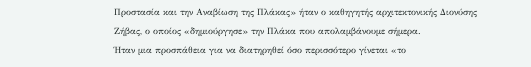Προστασία και την Aναβίωση της Πλάκας» ήταν ο καθηγητής αρχιτεκτονικής Διονύσης Ζήβας, ο οποίος «δημιούργησε» την Πλάκα που απολαμβάνουμε σήμερα.
Ήταν μια προσπάθεια για να διατηρηθεί όσο περισσότερο γίνεται «το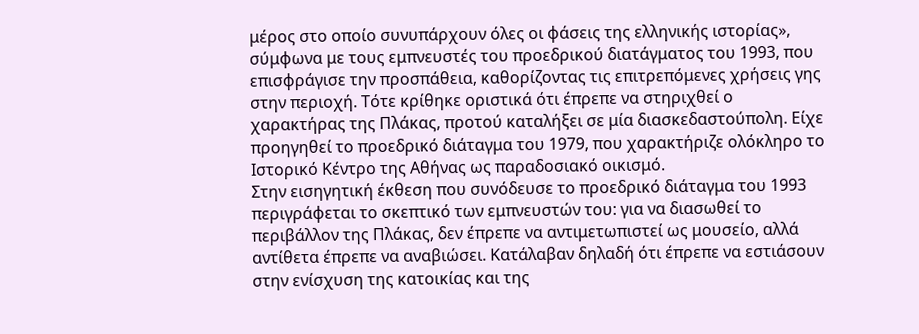μέρος στο οποίο συνυπάρχουν όλες οι φάσεις της ελληνικής ιστορίας», σύμφωνα με τους εμπνευστές του προεδρικού διατάγματος του 1993, που επισφράγισε την προσπάθεια, καθορίζοντας τις επιτρεπόμενες χρήσεις γης στην περιοχή. Τότε κρίθηκε οριστικά ότι έπρεπε να στηριχθεί ο χαρακτήρας της Πλάκας, προτού καταλήξει σε μία διασκεδαστούπολη. Είχε προηγηθεί το προεδρικό διάταγμα του 1979, που χαρακτήριζε ολόκληρο το Ιστορικό Κέντρο της Αθήνας ως παραδοσιακό οικισμό.
Στην εισηγητική έκθεση που συνόδευσε το προεδρικό διάταγμα του 1993 περιγράφεται το σκεπτικό των εμπνευστών του: για να διασωθεί το περιβάλλον της Πλάκας, δεν έπρεπε να αντιμετωπιστεί ως μουσείο, αλλά αντίθετα έπρεπε να αναβιώσει. Κατάλαβαν δηλαδή ότι έπρεπε να εστιάσουν στην ενίσχυση της κατοικίας και της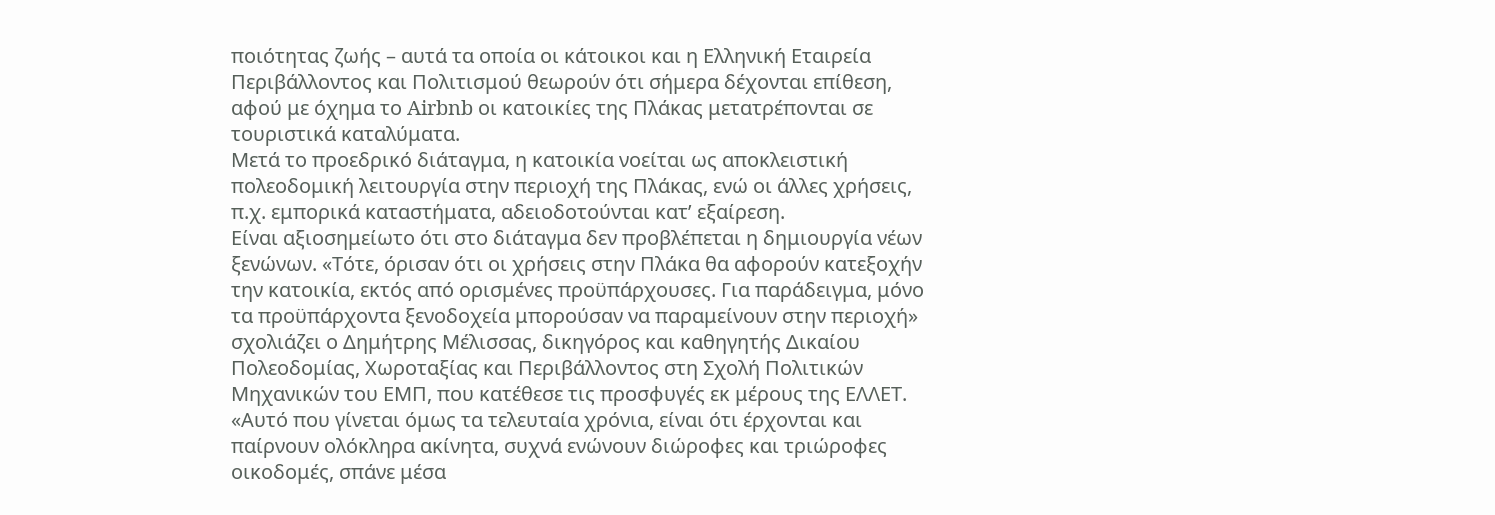ποιότητας ζωής – αυτά τα οποία οι κάτοικοι και η Ελληνική Εταιρεία Περιβάλλοντος και Πολιτισμού θεωρούν ότι σήμερα δέχονται επίθεση, αφού με όχημα το Airbnb οι κατοικίες της Πλάκας μετατρέπονται σε τουριστικά καταλύματα.
Μετά το προεδρικό διάταγμα, η κατοικία νοείται ως αποκλειστική πολεοδομική λειτουργία στην περιοχή της Πλάκας, ενώ οι άλλες χρήσεις, π.χ. εμπορικά καταστήματα, αδειοδοτούνται κατ’ εξαίρεση.
Είναι αξιοσημείωτο ότι στο διάταγμα δεν προβλέπεται η δημιουργία νέων ξενώνων. «Τότε, όρισαν ότι οι χρήσεις στην Πλάκα θα αφορούν κατεξοχήν την κατοικία, εκτός από ορισμένες προϋπάρχουσες. Για παράδειγμα, μόνο τα προϋπάρχοντα ξενοδοχεία μπορούσαν να παραμείνουν στην περιοχή» σχολιάζει ο Δημήτρης Μέλισσας, δικηγόρος και καθηγητής Δικαίου Πολεοδομίας, Χωροταξίας και Περιβάλλοντος στη Σχολή Πολιτικών Μηχανικών του ΕΜΠ, που κατέθεσε τις προσφυγές εκ μέρους της ΕΛΛΕΤ.
«Αυτό που γίνεται όμως τα τελευταία χρόνια, είναι ότι έρχονται και παίρνουν ολόκληρα ακίνητα, συχνά ενώνουν διώροφες και τριώροφες οικοδομές, σπάνε μέσα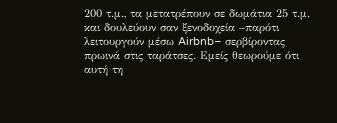200 τ.μ., τα μετατρέπουν σε δωμάτια 25 τ.μ. και δουλεύουν σαν ξενοδοχεία –παρότι λειτουργούν μέσω Airbnb– σερβίροντας πρωινά στις ταράτσες. Εμείς θεωρούμε ότι αυτή τη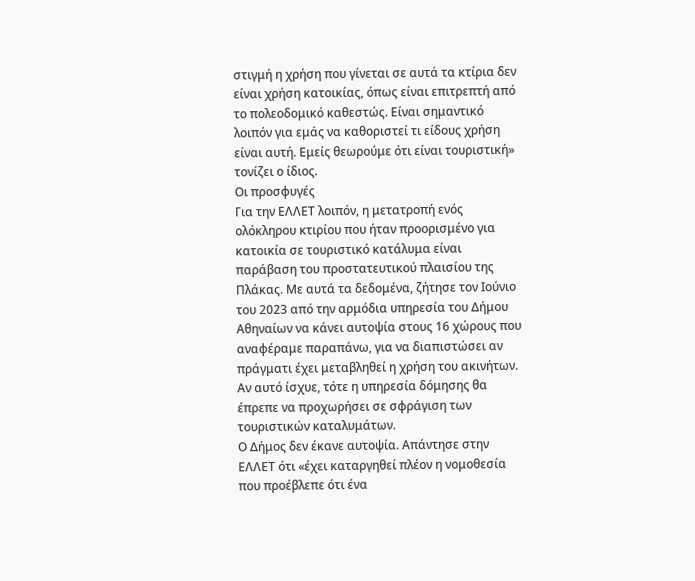στιγμή η χρήση που γίνεται σε αυτά τα κτίρια δεν είναι χρήση κατοικίας, όπως είναι επιτρεπτή από το πολεοδομικό καθεστώς. Είναι σημαντικό λοιπόν για εμάς να καθοριστεί τι είδους χρήση είναι αυτή. Εμείς θεωρούμε ότι είναι τουριστική» τονίζει ο ίδιος.
Οι προσφυγές
Για την ΕΛΛΕΤ λοιπόν, η μετατροπή ενός ολόκληρου κτιρίου που ήταν προορισμένο για κατοικία σε τουριστικό κατάλυμα είναι παράβαση του προστατευτικού πλαισίου της Πλάκας. Με αυτά τα δεδομένα, ζήτησε τον Ιούνιο του 2023 από την αρμόδια υπηρεσία του Δήμου Αθηναίων να κάνει αυτοψία στους 16 χώρους που αναφέραμε παραπάνω, για να διαπιστώσει αν πράγματι έχει μεταβληθεί η χρήση του ακινήτων. Αν αυτό ίσχυε, τότε η υπηρεσία δόμησης θα έπρεπε να προχωρήσει σε σφράγιση των τουριστικών καταλυμάτων.
Ο Δήμος δεν έκανε αυτοψία. Απάντησε στην ΕΛΛΕΤ ότι «έχει καταργηθεί πλέον η νομοθεσία που προέβλεπε ότι ένα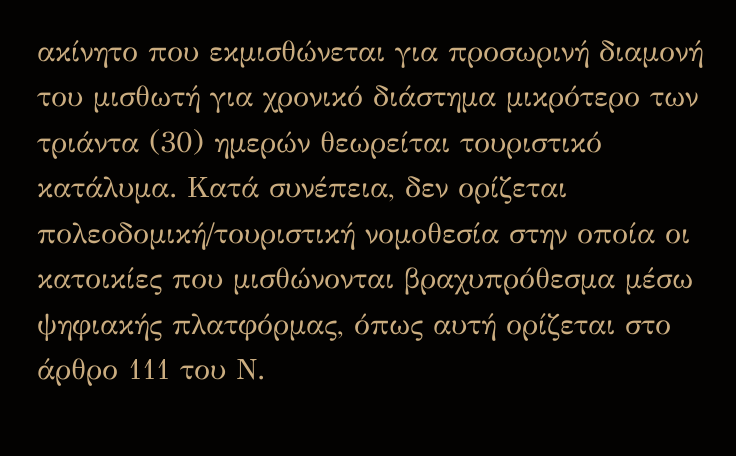ακίνητο που εκμισθώνεται για προσωρινή διαμονή του μισθωτή για χρονικό διάστημα μικρότερο των τριάντα (30) ημερών θεωρείται τουριστικό κατάλυμα. Κατά συνέπεια, δεν ορίζεται πολεοδομική/τουριστική νομοθεσία στην οποία οι κατοικίες που μισθώνονται βραχυπρόθεσμα μέσω ψηφιακής πλατφόρμας, όπως αυτή ορίζεται στο άρθρο 111 του Ν.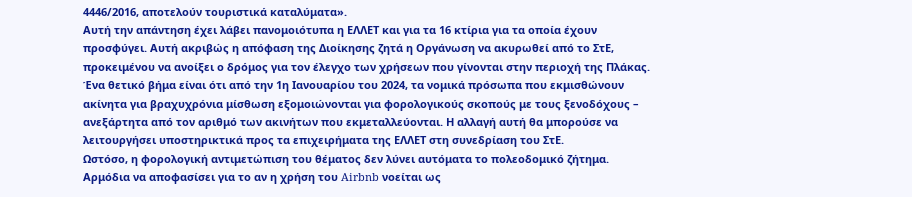4446/2016, αποτελούν τουριστικά καταλύματα».
Αυτή την απάντηση έχει λάβει πανομοιότυπα η ΕΛΛΕΤ και για τα 16 κτίρια για τα οποία έχουν προσφύγει. Αυτή ακριβώς η απόφαση της Διοίκησης ζητά η Οργάνωση να ακυρωθεί από το ΣτΕ, προκειμένου να ανοίξει ο δρόμος για τον έλεγχο των χρήσεων που γίνονται στην περιοχή της Πλάκας.
Ένα θετικό βήμα είναι ότι από την 1η Ιανουαρίου του 2024, τα νομικά πρόσωπα που εκμισθώνουν ακίνητα για βραχυχρόνια μίσθωση εξομοιώνονται για φορολογικούς σκοπούς με τους ξενοδόχους – ανεξάρτητα από τον αριθμό των ακινήτων που εκμεταλλεύονται. Η αλλαγή αυτή θα μπορούσε να λειτουργήσει υποστηρικτικά προς τα επιχειρήματα της ΕΛΛΕΤ στη συνεδρίαση του ΣτΕ.
Ωστόσο, η φορολογική αντιμετώπιση του θέματος δεν λύνει αυτόματα το πολεοδομικό ζήτημα. Αρμόδια να αποφασίσει για το αν η χρήση του Airbnb νοείται ως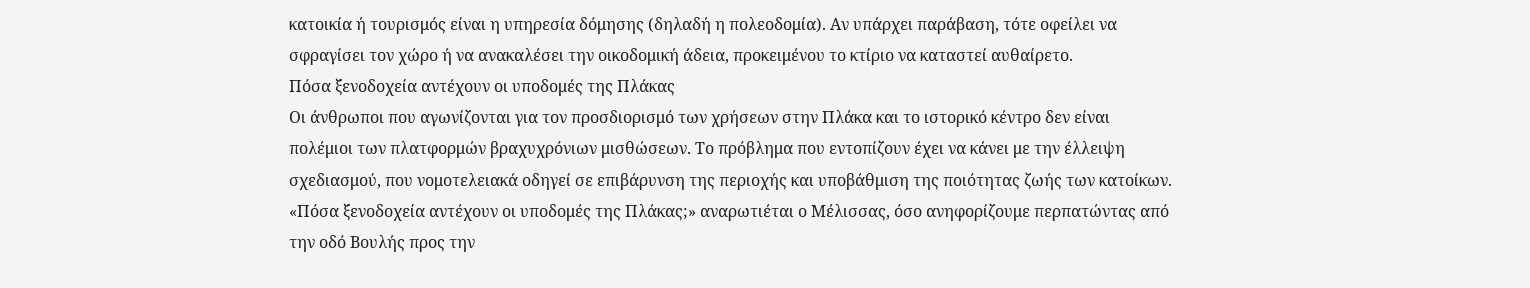κατοικία ή τουρισμός είναι η υπηρεσία δόμησης (δηλαδή η πολεοδομία). Αν υπάρχει παράβαση, τότε οφείλει να σφραγίσει τον χώρο ή να ανακαλέσει την οικοδομική άδεια, προκειμένου το κτίριο να καταστεί αυθαίρετο.
Πόσα ξενοδοχεία αντέχουν οι υποδομές της Πλάκας
Οι άνθρωποι που αγωνίζονται για τον προσδιορισμό των χρήσεων στην Πλάκα και το ιστορικό κέντρο δεν είναι πολέμιοι των πλατφορμών βραχυχρόνιων μισθώσεων. Το πρόβλημα που εντοπίζουν έχει να κάνει με την έλλειψη σχεδιασμού, που νομοτελειακά οδηγεί σε επιβάρυνση της περιοχής και υποβάθμιση της ποιότητας ζωής των κατοίκων. «Πόσα ξενοδοχεία αντέχουν οι υποδομές της Πλάκας;» αναρωτιέται ο Μέλισσας, όσο ανηφορίζουμε περπατώντας από την οδό Βουλής προς την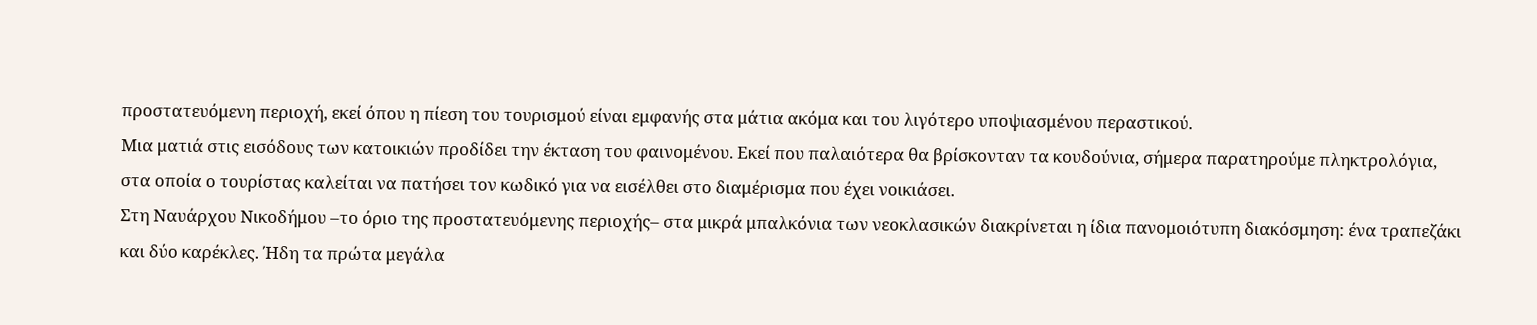προστατευόμενη περιοχή, εκεί όπου η πίεση του τουρισμού είναι εμφανής στα μάτια ακόμα και του λιγότερο υποψιασμένου περαστικού.
Μια ματιά στις εισόδους των κατοικιών προδίδει την έκταση του φαινομένου. Εκεί που παλαιότερα θα βρίσκονταν τα κουδούνια, σήμερα παρατηρούμε πληκτρολόγια, στα οποία ο τουρίστας καλείται να πατήσει τον κωδικό για να εισέλθει στο διαμέρισμα που έχει νοικιάσει.
Στη Ναυάρχου Νικοδήμου –το όριο της προστατευόμενης περιοχής– στα μικρά μπαλκόνια των νεοκλασικών διακρίνεται η ίδια πανομοιότυπη διακόσμηση: ένα τραπεζάκι και δύο καρέκλες. Ήδη τα πρώτα μεγάλα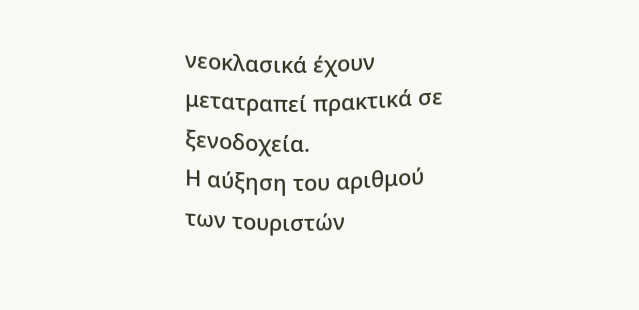νεοκλασικά έχουν μετατραπεί πρακτικά σε ξενοδοχεία.
Η αύξηση του αριθμού των τουριστών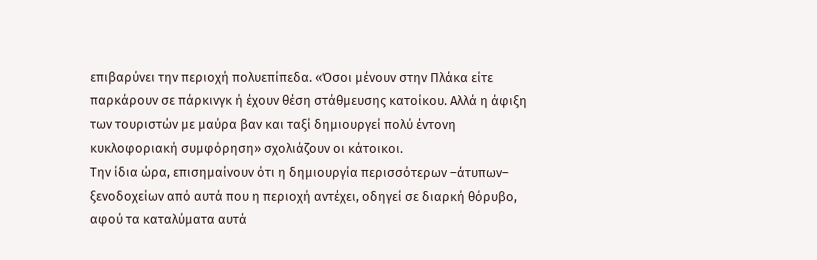επιβαρύνει την περιοχή πολυεπίπεδα. «Όσοι μένουν στην Πλάκα είτε παρκάρουν σε πάρκινγκ ή έχουν θέση στάθμευσης κατοίκου. Αλλά η άφιξη των τουριστών με μαύρα βαν και ταξί δημιουργεί πολύ έντονη κυκλοφοριακή συμφόρηση» σχολιάζουν οι κάτοικοι.
Την ίδια ώρα, επισημαίνουν ότι η δημιουργία περισσότερων –άτυπων– ξενοδοχείων από αυτά που η περιοχή αντέχει, οδηγεί σε διαρκή θόρυβο, αφού τα καταλύματα αυτά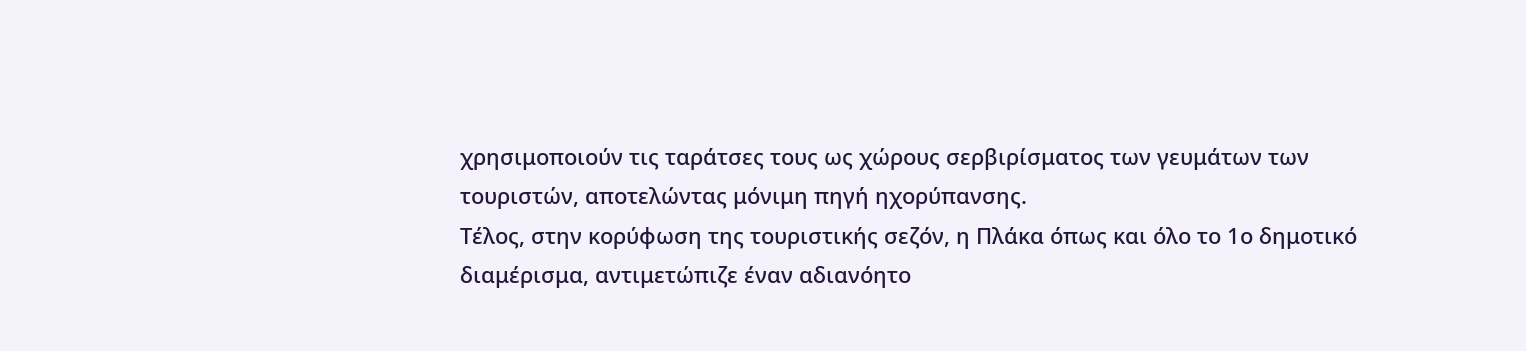χρησιμοποιούν τις ταράτσες τους ως χώρους σερβιρίσματος των γευμάτων των τουριστών, αποτελώντας μόνιμη πηγή ηχορύπανσης.
Τέλος, στην κορύφωση της τουριστικής σεζόν, η Πλάκα όπως και όλο το 1ο δημοτικό διαμέρισμα, αντιμετώπιζε έναν αδιανόητο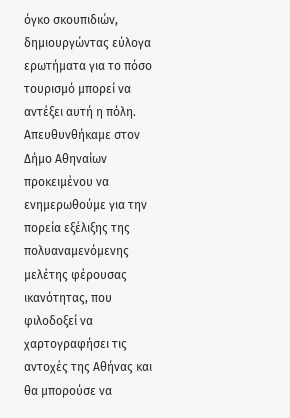όγκο σκουπιδιών, δημιουργώντας εύλογα ερωτήματα για το πόσο τουρισμό μπορεί να αντέξει αυτή η πόλη.
Απευθυνθήκαμε στον Δήμο Αθηναίων προκειμένου να ενημερωθούμε για την πορεία εξέλιξης της πολυαναμενόμενης μελέτης φέρουσας ικανότητας, που φιλοδοξεί να χαρτογραφήσει τις αντοχές της Αθήνας και θα μπορούσε να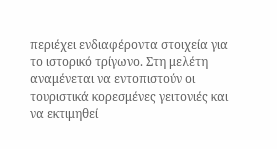περιέχει ενδιαφέροντα στοιχεία για το ιστορικό τρίγωνο. Στη μελέτη αναμένεται να εντοπιστούν οι τουριστικά κορεσμένες γειτονιές και να εκτιμηθεί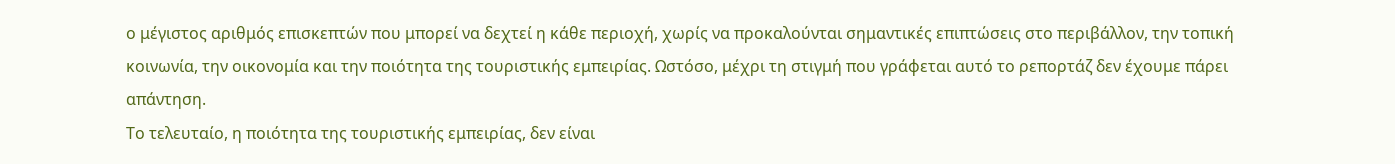ο μέγιστος αριθμός επισκεπτών που μπορεί να δεχτεί η κάθε περιοχή, χωρίς να προκαλούνται σημαντικές επιπτώσεις στο περιβάλλον, την τοπική κοινωνία, την οικονομία και την ποιότητα της τουριστικής εμπειρίας. Ωστόσο, μέχρι τη στιγμή που γράφεται αυτό το ρεπορτάζ δεν έχουμε πάρει απάντηση.
Το τελευταίο, η ποιότητα της τουριστικής εμπειρίας, δεν είναι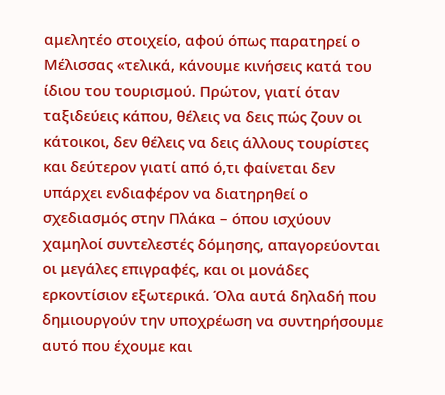αμελητέο στοιχείο, αφού όπως παρατηρεί ο Μέλισσας «τελικά, κάνουμε κινήσεις κατά του ίδιου του τουρισμού. Πρώτον, γιατί όταν ταξιδεύεις κάπου, θέλεις να δεις πώς ζουν οι κάτοικοι, δεν θέλεις να δεις άλλους τουρίστες και δεύτερον γιατί από ό,τι φαίνεται δεν υπάρχει ενδιαφέρον να διατηρηθεί ο σχεδιασμός στην Πλάκα – όπου ισχύουν χαμηλοί συντελεστές δόμησης, απαγορεύονται οι μεγάλες επιγραφές, και οι μονάδες ερκοντίσιον εξωτερικά. Όλα αυτά δηλαδή που δημιουργούν την υποχρέωση να συντηρήσουμε αυτό που έχουμε και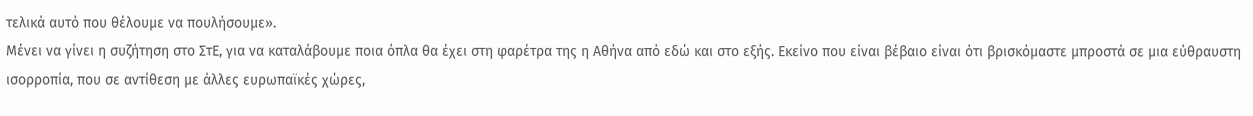τελικά αυτό που θέλουμε να πουλήσουμε».
Μένει να γίνει η συζήτηση στο ΣτΕ, για να καταλάβουμε ποια όπλα θα έχει στη φαρέτρα της η Αθήνα από εδώ και στο εξής. Εκείνο που είναι βέβαιο είναι ότι βρισκόμαστε μπροστά σε μια εύθραυστη ισορροπία, που σε αντίθεση με άλλες ευρωπαϊκές χώρες,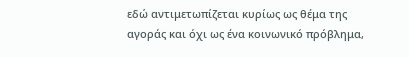εδώ αντιμετωπίζεται κυρίως ως θέμα της αγοράς και όχι ως ένα κοινωνικό πρόβλημα,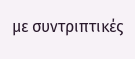με συντριπτικές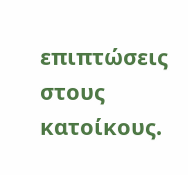επιπτώσεις στους κατοίκους.